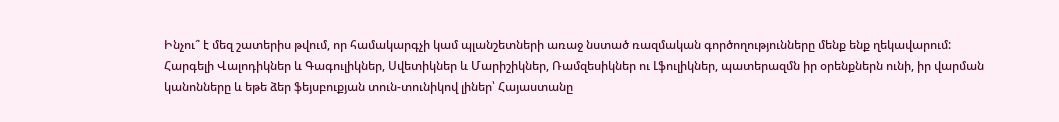Ինչու՞ է մեզ շատերիս թվում, որ համակարգչի կամ պլանշետների առաջ նստած ռազմական գործողությունները մենք ենք ղեկավարում: Հարգելի Վալոդիկներ և Գագուլիկներ, Սվետիկներ և Մարիշիկներ, Ռամզեսիկներ ու Լֆուլիկներ, պատերազմն իր օրենքներն ունի, իր վարման կանոնները և եթե ձեր ֆեյսբուքյան տուն-տունիկով լիներ՝ Հայաստանը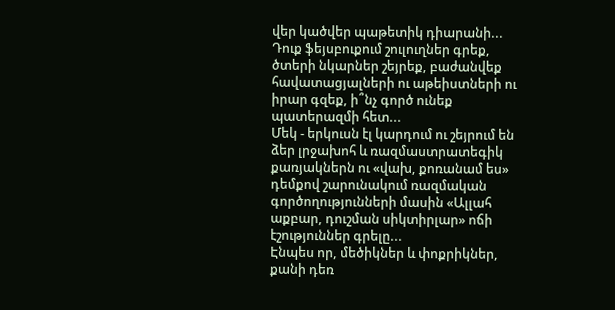վեր կածվեր պաթետիկ դիարանի...
Դուք ֆեյսբուքում շուլուղներ գրեք, ծտերի նկարներ շեյրեք, բաժանվեք հավատացյալների ու աթեիստների ու իրար գզեք, ի՞նչ գործ ունեք պատերազմի հետ...
Մեկ - երկուսն էլ կարդում ու շեյրում են ձեր լրջախոհ և ռազմաստրատեգիկ քառյակներն ու «վախ, քոռանամ ես» դեմքով շարունակում ռազմական գործողությունների մասին «Ալլահ աքբար, դուշման սիկտիրլար» ոճի էշություններ գրելը...
Էնպես որ, մեծիկներ և փոքրիկներ, քանի դեռ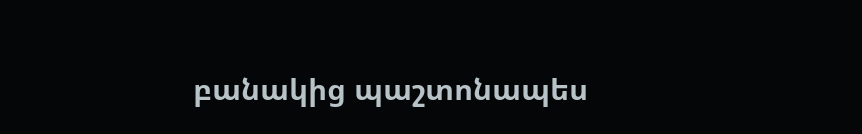բանակից պաշտոնապես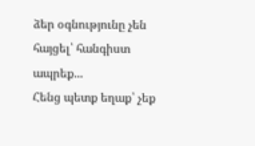ձեր օգնությունը չեն հայցել՝ հանգիստ ապրեք...
Հենց պետք եղաք՝ չեք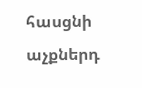հասցնի աչքներդ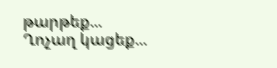թարթեք...
Ղոչաղ կացեք...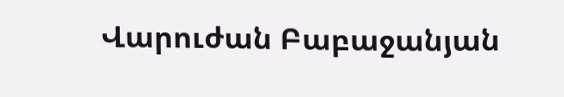Վարուժան Բաբաջանյան